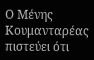Ο Μένης Κουμανταρέας πιστεύει ότι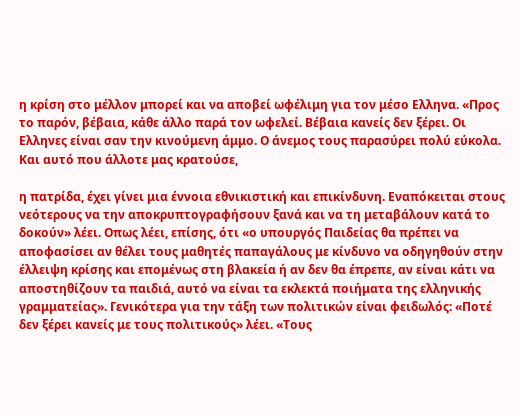η κρίση στο μέλλον μπορεί και να αποβεί ωφέλιμη για τον μέσο Ελληνα. «Προς το παρόν, βέβαια, κάθε άλλο παρά τον ωφελεί. Βέβαια κανείς δεν ξέρει. Οι Ελληνες είναι σαν την κινούμενη άμμο. Ο άνεμος τους παρασύρει πολύ εύκολα. Και αυτό που άλλοτε μας κρατούσε,

η πατρίδα, έχει γίνει μια έννοια εθνικιστική και επικίνδυνη. Εναπόκειται στους νεότερους να την αποκρυπτογραφήσουν ξανά και να τη μεταβάλουν κατά το δοκούν» λέει. Οπως λέει, επίσης, ότι «ο υπουργός Παιδείας θα πρέπει να αποφασίσει αν θέλει τους μαθητές παπαγάλους με κίνδυνο να οδηγηθούν στην έλλειψη κρίσης και επομένως στη βλακεία ή αν δεν θα έπρεπε, αν είναι κάτι να αποστηθίζουν τα παιδιά, αυτό να είναι τα εκλεκτά ποιήματα της ελληνικής γραμματείας». Γενικότερα για την τάξη των πολιτικών είναι φειδωλός: «Ποτέ δεν ξέρει κανείς με τους πολιτικούς» λέει. «Τους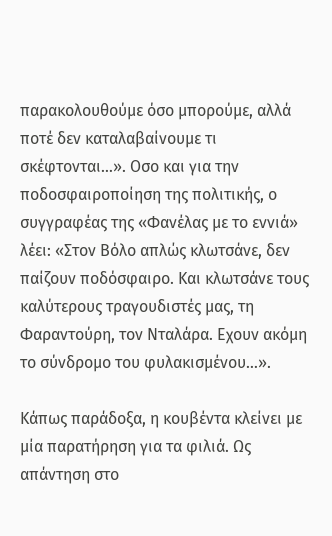παρακολουθούμε όσο μπορούμε, αλλά ποτέ δεν καταλαβαίνουμε τι σκέφτονται…». Οσο και για την ποδοσφαιροποίηση της πολιτικής, ο συγγραφέας της «Φανέλας με το εννιά» λέει: «Στον Βόλο απλώς κλωτσάνε, δεν παίζουν ποδόσφαιρο. Και κλωτσάνε τους καλύτερους τραγουδιστές μας, τη Φαραντούρη, τον Νταλάρα. Εχουν ακόμη το σύνδρομο του φυλακισμένου…».

Κάπως παράδοξα, η κουβέντα κλείνει με μία παρατήρηση για τα φιλιά. Ως απάντηση στο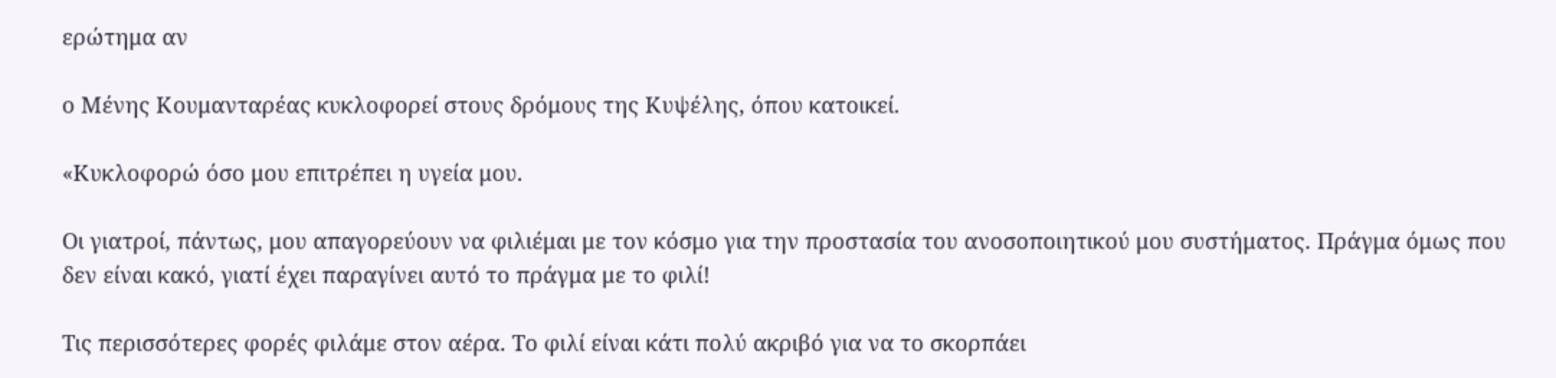ερώτημα αν

ο Μένης Κουμανταρέας κυκλοφορεί στους δρόμους της Κυψέλης, όπου κατοικεί.

«Κυκλοφορώ όσο μου επιτρέπει η υγεία μου.

Οι γιατροί, πάντως, μου απαγορεύουν να φιλιέμαι με τον κόσμο για την προστασία του ανοσοποιητικού μου συστήματος. Πράγμα όμως που δεν είναι κακό, γιατί έχει παραγίνει αυτό το πράγμα με το φιλί!

Τις περισσότερες φορές φιλάμε στον αέρα. Το φιλί είναι κάτι πολύ ακριβό για να το σκορπάει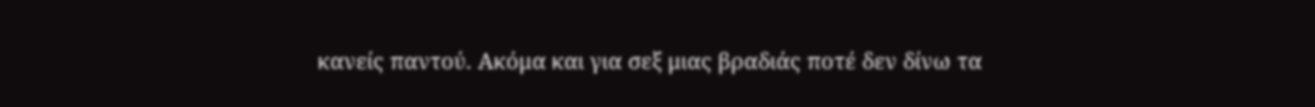κανείς παντού. Ακόμα και για σεξ μιας βραδιάς ποτέ δεν δίνω τα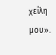χείλη μου».